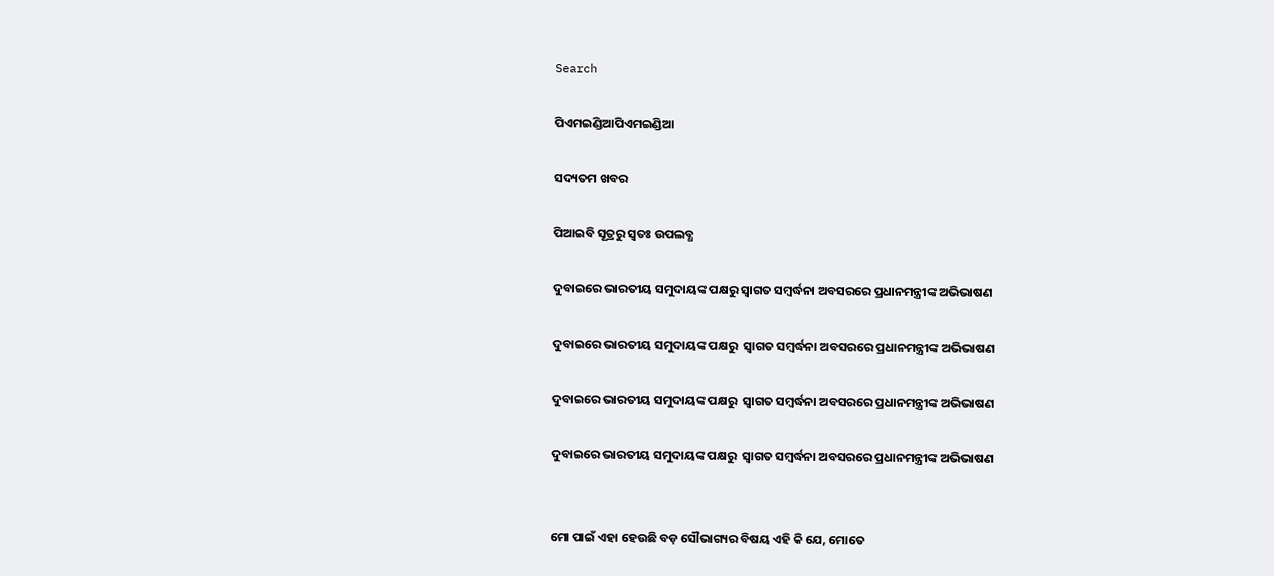Search

ପିଏମଇଣ୍ଡିଆପିଏମଇଣ୍ଡିଆ

ସଦ୍ୟତମ ଖବର

ପିଆଇବି ସୂତ୍ରରୁ ସ୍ବତଃ ଉପଲବ୍ଧ

ଦୁବାଇରେ ଭାରତୀୟ ସମୁଦାୟଙ୍କ ପକ୍ଷରୁ ସ୍ୱାଗତ ସମ୍ବର୍ଦ୍ଧନା ଅବସରରେ ପ୍ରଧାନମନ୍ତ୍ରୀଙ୍କ ଅଭିଭାଷଣ

ଦୁବାଇରେ ଭାରତୀୟ ସମୁଦାୟଙ୍କ ପକ୍ଷରୁ  ସ୍ୱାଗତ ସମ୍ବର୍ଦ୍ଧନା ଅବସରରେ ପ୍ରଧାନମନ୍ତ୍ରୀଙ୍କ ଅଭିଭାଷଣ

ଦୁବାଇରେ ଭାରତୀୟ ସମୁଦାୟଙ୍କ ପକ୍ଷରୁ  ସ୍ୱାଗତ ସମ୍ବର୍ଦ୍ଧନା ଅବସରରେ ପ୍ରଧାନମନ୍ତ୍ରୀଙ୍କ ଅଭିଭାଷଣ

ଦୁବାଇରେ ଭାରତୀୟ ସମୁଦାୟଙ୍କ ପକ୍ଷରୁ  ସ୍ୱାଗତ ସମ୍ବର୍ଦ୍ଧନା ଅବସରରେ ପ୍ରଧାନମନ୍ତ୍ରୀଙ୍କ ଅଭିଭାଷଣ


ମୋ ପାଇଁ ଏହା ହେଉଛି ବଡ଼ ସୌଭାଗ୍ୟର ବିଷୟ ଏହି କି ଯେ, ମୋତେ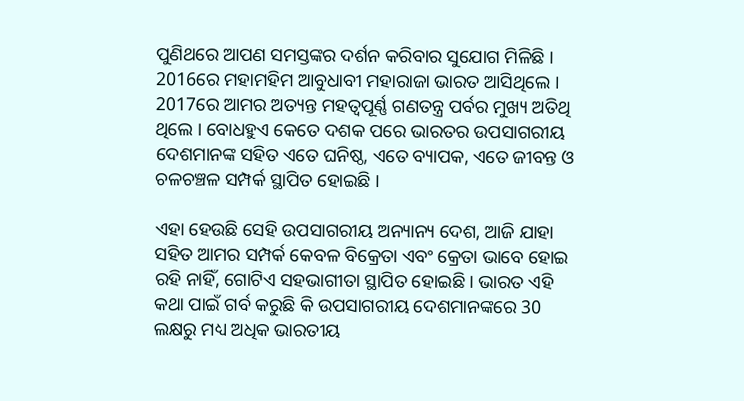ପୁଣିଥରେ ଆପଣ ସମସ୍ତଙ୍କର ଦର୍ଶନ କରିବାର ସୁଯୋଗ ମିଳିଛି । 2016ରେ ମହାମହିମ ଆବୁଧାବୀ ମହାରାଜା ଭାରତ ଆସିଥିଲେ । 2017ରେ ଆମର ଅତ୍ୟନ୍ତ ମହତ୍ୱପୂର୍ଣ୍ଣ ଗଣତନ୍ତ୍ର ପର୍ବର ମୁଖ୍ୟ ଅତିଥି ଥିଲେ । ବୋଧହୁଏ କେତେ ଦଶକ ପରେ ଭାରତର ଉପସାଗରୀୟ ଦେଶମାନଙ୍କ ସହିତ ଏତେ ଘନିଷ୍ଠ, ଏତେ ବ୍ୟାପକ, ଏତେ ଜୀବନ୍ତ ଓ ଚଳଚଞ୍ଚଳ ସମ୍ପର୍କ ସ୍ଥାପିତ ହୋଇଛି ।

ଏହା ହେଉଛି ସେହି ଉପସାଗରୀୟ ଅନ୍ୟାନ୍ୟ ଦେଶ, ଆଜି ଯାହା ସହିତ ଆମର ସମ୍ପର୍କ କେବଳ ବିକ୍ରେତା ଏବଂ କ୍ରେତା ଭାବେ ହୋଇ ରହି ନାହିଁ, ଗୋଟିଏ ସହଭାଗୀତା ସ୍ଥାପିତ ହୋଇଛି । ଭାରତ ଏହି କଥା ପାଇଁ ଗର୍ବ କରୁଛି କି ଉପସାଗରୀୟ ଦେଶମାନଙ୍କରେ 30 ଲକ୍ଷରୁ ମଧ୍ୟ ଅଧିକ ଭାରତୀୟ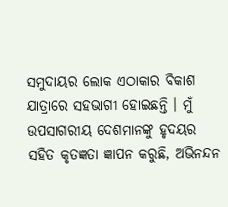ସମୁଦାୟର ଲୋକ ଏଠାକାର ବିକାଶ ଯାତ୍ରାରେ ସହଭାଗୀ ହୋଇଛନ୍ତି । ମୁଁ ଉପସାଗରୀୟ ଦେଶମାନଙ୍କୁ ହୃଦୟର ସହିତ କୃତଜ୍ଞତା ଜ୍ଞାପନ କରୁଛି, ଅଭିନନ୍ଦନ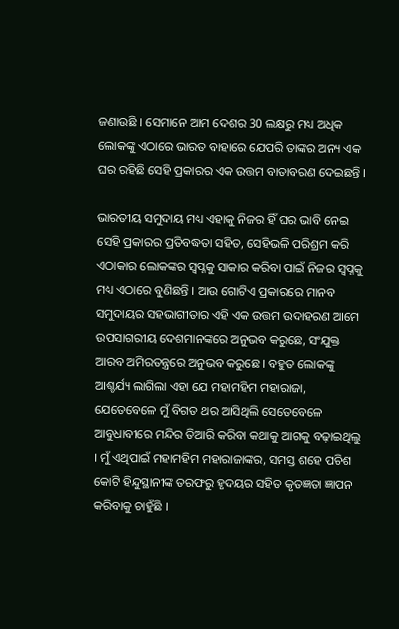ଜଣାଉଛି । ସେମାନେ ଆମ ଦେଶର 30 ଲକ୍ଷରୁ ମଧ୍ୟ ଅଧିକ ଲୋକଙ୍କୁ ଏଠାରେ ଭାରତ ବାହାରେ ଯେପରି ତାଙ୍କର ଅନ୍ୟ ଏକ ଘର ରହିଛି ସେହି ପ୍ରକାରର ଏକ ଉତ୍ତମ ବାତାବରଣ ଦେଇଛନ୍ତି ।

ଭାରତୀୟ ସମୁଦାୟ ମଧ୍ୟ ଏହାକୁ ନିଜର ହିଁ ଘର ଭାବି ନେଇ ସେହି ପ୍ରକାରର ପ୍ରତିବଦ୍ଧତା ସହିତ, ସେହିଭଳି ପରିଶ୍ରମ କରି ଏଠାକାର ଲୋକଙ୍କର ସ୍ୱପ୍ନକୁ ସାକାର କରିବା ପାଇଁ ନିଜର ସ୍ୱପ୍ନକୁ ମଧ୍ୟ ଏଠାରେ ବୁଣିଛନ୍ତି । ଆଉ ଗୋଟିଏ ପ୍ରକାରରେ ମାନବ ସମୁଦାୟର ସହଭାଗୀତାର ଏହି ଏକ ଉତ୍ତମ ଉଦାହରଣ ଆମେ ଉପସାଗରୀୟ ଦେଶମାନଙ୍କରେ ଅନୁଭବ କରୁଛେ, ସଂଯୁକ୍ତ ଆରବ ଅମିରତନ୍ତ୍ରରେ ଅନୁଭବ କରୁଛେ । ବହୁତ ଲୋକଙ୍କୁ ଆଶ୍ଚର୍ଯ୍ୟ ଲାଗିଲା ଏହା ଯେ ମହାମହିମ ମହାରାଜା, ଯେତେବେଳେ ମୁଁ ବିଗତ ଥର ଆସିଥିଲି ସେତେବେଳେ ଆବୁଧାବୀରେ ମନ୍ଦିର ତିଆରି କରିବା କଥାକୁ ଆଗକୁ ବଢ଼ାଇଥିଲୁ । ମୁଁ ଏଥିପାଇଁ ମହାମହିମ ମହାରାଜାଙ୍କର, ସମସ୍ତ ଶହେ ପଚିଶ କୋଟି ହିନ୍ଦୁସ୍ଥାନୀଙ୍କ ତରଫରୁ ହୃଦୟର ସହିତ କୃତଜ୍ଞତା ଜ୍ଞାପନ କରିବାକୁ ଚାହୁଁଛି ।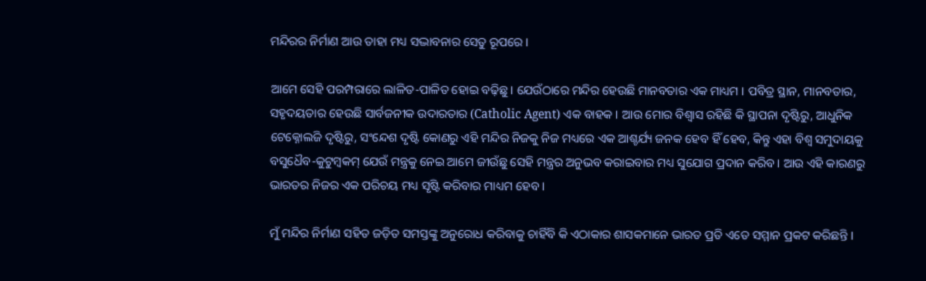ମନ୍ଦିରର ନିର୍ମାଣ ଆଉ ତାହା ମଧ୍ୟ ସଦ୍ଭାବନାର ସେତୁ ରୂପରେ ।

ଆମେ ସେହି ପରମ୍ପରାରେ ଲାଳିତ-ପାଳିତ ହୋଇ ବଢ଼ିଛୁ । ଯେଉଁଠାରେ ମନ୍ଦିର ହେଉଛି ମାନବତାର ଏକ ମାଧ୍ୟମ । ପବିତ୍ର ସ୍ଥାନ, ମାନବତାର, ସହୃଦୟତାର ହେଉଛି ସାର୍ବଜନୀକ ଉଦାରତାର (Catholic Agent) ଏକ ବାହକ । ଆଉ ମୋର ବିଶ୍ୱାସ ରହିଛି କି ସ୍ଥାପନା ଦୃଷ୍ଟିରୁ, ଆଧୁନିକ ଟେକ୍ନୋଲଜି ଦୃଷ୍ଟିରୁ, ସଂନ୍ଦେଶ ଦୃଷ୍ଟି କୋଣରୁ ଏହି ମନ୍ଦିର ନିଜକୁ ନିଜ ମଧ୍ୟରେ ଏକ ଆଶ୍ଚର୍ଯ୍ୟ ଜନକ ହେବ ହିଁ ହେବ, କିନ୍ତୁ ଏହା ବିଶ୍ୱ ସମୁଦାୟକୁ ବସୁଧୈବ-କୁଟୁମ୍ବକମ୍ ଯେଉଁ ମନ୍ତ୍ରକୁ ନେଇ ଆମେ ଜୀଉଁଛୁ ସେହି ମନ୍ତ୍ରର ଅନୁଭବ କରାଇବାର ମଧ୍ୟ ସୁଯୋଗ ପ୍ରଦାନ କରିବ । ଆଉ ଏହି କାରଣରୁ ଭାରତର ନିଜର ଏକ ପରିଚୟ ମଧ୍ୟ ସୃଷ୍ଟି କରିବାର ମାଧ୍ୟମ ହେବ ।

ମୁଁ ମନ୍ଦିର ନିର୍ମାଣ ସହିତ ଜଡ଼ିତ ସମସ୍ତଙ୍କୁ ଅନୁରୋଧ କରିବାକୁ ଚାହିଁବି କି ଏଠାକାର ଶାସକମାନେ ଭାରତ ପ୍ରତି ଏତେ ସମ୍ମାନ ପ୍ରକଟ କରିଛନ୍ତି ।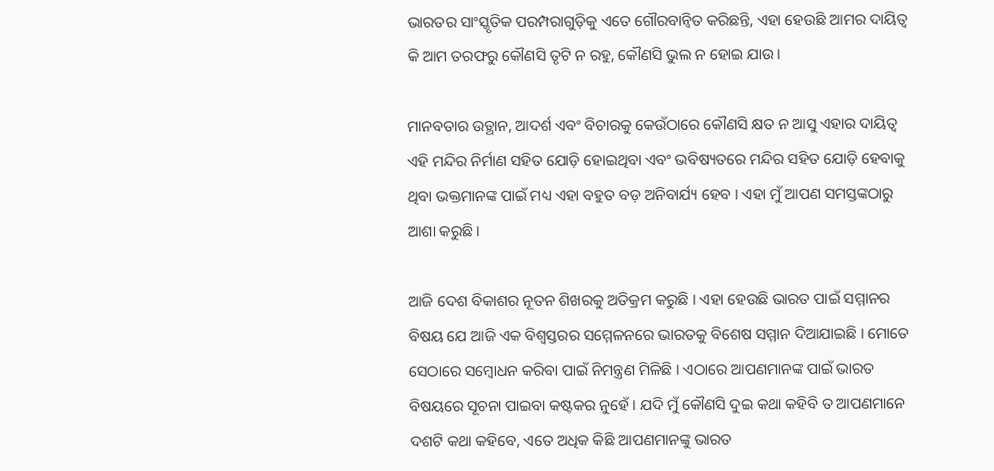ଭାରତର ସାଂସ୍କୃତିକ ପରମ୍ପରାଗୁଡ଼ିକୁ ଏତେ ଗୌରବାନ୍ୱିତ କରିଛନ୍ତି, ଏହା ହେଉଛି ଆମର ଦାୟିତ୍ୱ କି ଆମ ତରଫରୁ କୌଣସି ତୃଟି ନ ରହୁ, କୌଣସି ଭୁଲ ନ ହୋଇ ଯାଉ ।

ମାନବତାର ଉତ୍ଥାନ, ଆଦର୍ଶ ଏବଂ ବିଚାରକୁ କେଉଁଠାରେ କୌଣସି କ୍ଷତ ନ ଆସୁ ଏହାର ଦାୟିତ୍ୱ ଏହି ମନ୍ଦିର ନିର୍ମାଣ ସହିତ ଯୋଡ଼ି ହୋଇଥିବା ଏବଂ ଭବିଷ୍ୟତରେ ମନ୍ଦିର ସହିତ ଯୋଡ଼ି ହେବାକୁ ଥିବା ଭକ୍ତମାନଙ୍କ ପାଇଁ ମଧ୍ୟ ଏହା ବହୁତ ବଡ଼ ଅନିବାର୍ଯ୍ୟ ହେବ । ଏହା ମୁଁ ଆପଣ ସମସ୍ତଙ୍କଠାରୁ ଆଶା କରୁଛି ।

ଆଜି ଦେଶ ବିକାଶର ନୂତନ ଶିଖରକୁ ଅତିକ୍ରମ କରୁଛି । ଏହା ହେଉଛି ଭାରତ ପାଇଁ ସମ୍ମାନର ବିଷୟ ଯେ ଆଜି ଏକ ବିଶ୍ୱସ୍ତରର ସମ୍ମେଳନରେ ଭାରତକୁ ବିଶେଷ ସମ୍ମାନ ଦିଆଯାଇଛି । ମୋତେ ସେଠାରେ ସମ୍ବୋଧନ କରିବା ପାଇଁ ନିମନ୍ତ୍ରଣ ମିଳିଛି । ଏଠାରେ ଆପଣମାନଙ୍କ ପାଇଁ ଭାରତ ବିଷୟରେ ସୂଚନା ପାଇବା କଷ୍ଟକର ନୁହେଁ । ଯଦି ମୁଁ କୌଣସି ଦୁଇ କଥା କହିବି ତ ଆପଣମାନେ ଦଶଟି କଥା କହିବେ, ଏତେ ଅଧିକ କିଛି ଆପଣମାନଙ୍କୁ ଭାରତ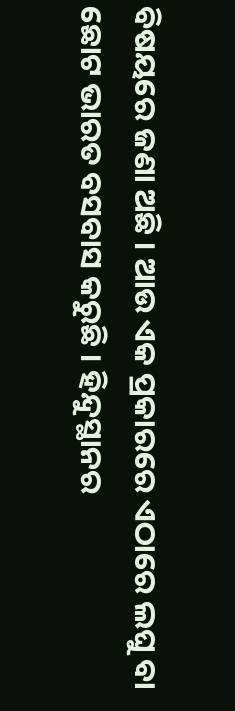ବିଷୟରେ ଜଣା ଅଛି । ଆଉ ଏକ ପ୍ରକାରରେ ଏଠାରେ ଲଘୁ ବା ଛୋଟ ଭାରତ ବସବାସ କରୁଛି । ହିନ୍ଦୁସ୍ଥାନର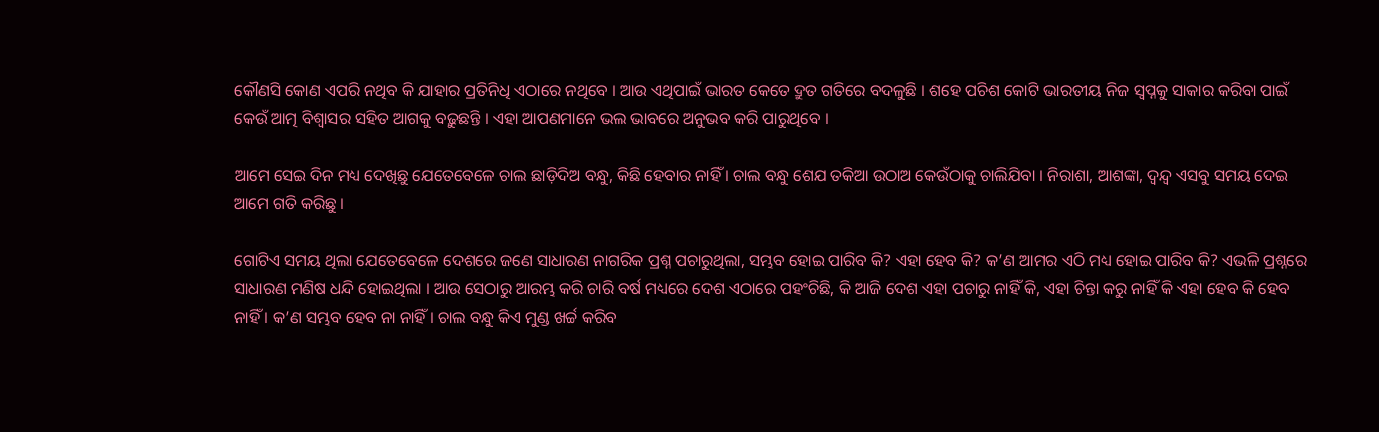କୌଣସି କୋଣ ଏପରି ନଥିବ କି ଯାହାର ପ୍ରତିନିଧି ଏଠାରେ ନଥିବେ । ଆଉ ଏଥିପାଇଁ ଭାରତ କେତେ ଦ୍ରୁତ ଗତିରେ ବଦଳୁଛି । ଶହେ ପଚିଶ କୋଟି ଭାରତୀୟ ନିଜ ସ୍ୱପ୍ନକୁ ସାକାର କରିବା ପାଇଁ କେଉଁ ଆତ୍ମ ବିଶ୍ୱାସର ସହିତ ଆଗକୁ ବଢ଼ୁଛନ୍ତି । ଏହା ଆପଣମାନେ ଭଲ ଭାବରେ ଅନୁଭବ କରି ପାରୁଥିବେ ।

ଆମେ ସେଇ ଦିନ ମଧ୍ୟ ଦେଖିଛୁ ଯେତେବେଳେ ଚାଲ ଛାଡ଼ିଦିଅ ବନ୍ଧୁ, କିଛି ହେବାର ନାହିଁ । ଚାଲ ବନ୍ଧୁ ଶେଯ ତକିଆ ଉଠାଅ କେଉଁଠାକୁ ଚାଲିଯିବା । ନିରାଶା, ଆଶଙ୍କା, ଦ୍ୱନ୍ଦ୍ୱ ଏସବୁ ସମୟ ଦେଇ ଆମେ ଗତି କରିଛୁ ।

ଗୋଟିଏ ସମୟ ଥିଲା ଯେତେବେଳେ ଦେଶରେ ଜଣେ ସାଧାରଣ ନାଗରିକ ପ୍ରଶ୍ନ ପଚାରୁଥିଲା, ସମ୍ଭବ ହୋଇ ପାରିବ କି? ଏହା ହେବ କି? କ’ଣ ଆମର ଏଠି ମଧ୍ୟ ହୋଇ ପାରିବ କି? ଏଭଳି ପ୍ରଶ୍ନରେ ସାଧାରଣ ମଣିଷ ଧନ୍ଦି ହୋଇଥିଲା । ଆଉ ସେଠାରୁ ଆରମ୍ଭ କରି ଚାରି ବର୍ଷ ମଧ୍ୟରେ ଦେଶ ଏଠାରେ ପହଂଚିଛି, କି ଆଜି ଦେଶ ଏହା ପଚାରୁ ନାହିଁ କି, ଏହା ଚିନ୍ତା କରୁ ନାହିଁ କି ଏହା ହେବ କି ହେବ ନାହିଁ । କ’ଣ ସମ୍ଭବ ହେବ ନା ନାହିଁ । ଚାଲ ବନ୍ଧୁ କିଏ ମୁଣ୍ଡ ଖର୍ଚ୍ଚ କରିବ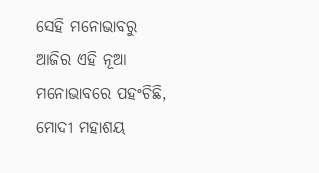ସେହି ମନୋଭାବରୁ ଆଜିର ଏହି ନୂଆ ମନୋଭାବରେ ପହଂଚିଛି, ମୋଦୀ ମହାଶୟ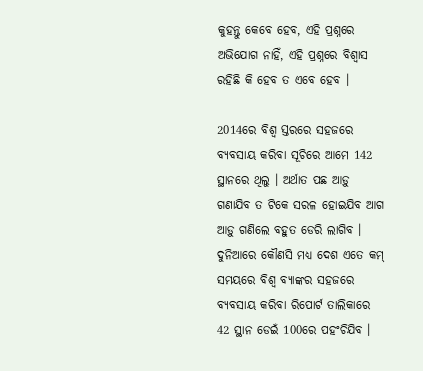କୁହନ୍ତୁ କେବେ ହେବ, ଏହି ପ୍ରଶ୍ନରେ ଅଭିଯୋଗ ନାହିଁ, ଏହି ପ୍ରଶ୍ନରେ ବିଶ୍ୱାସ ରହିଛି କି ହେବ ତ ଏବେ ହେବ ।

2014ରେ ବିଶ୍ୱ ସ୍ତରରେ ସହଜରେ ବ୍ୟବସାୟ କରିବା ସୂଚିରେ ଆମେ 142 ସ୍ଥାନରେ ଥିଲୁ । ଅର୍ଥାତ ପଛ ଆଡ଼ୁ ଗଣାଯିବ ତ ଟିକେ ସରଳ ହୋଇଯିବ ଆଗ ଆଡ଼ୁ ଗଣିଲେ ବହୁତ ଡେରି ଲାଗିବ । ଦୁନିଆରେ କୌଣସି ମଧ୍ୟ ଦେଶ ଏତେ କମ୍ ସମୟରେ ବିଶ୍ୱ ବ୍ୟାଙ୍କର ସହଜରେ ବ୍ୟବସାୟ କରିବା ରିପୋର୍ଟ ତାଲିକାରେ 42 ସ୍ଥାନ ଡେଇଁ 100ରେ ପହଂଚିଯିବ ।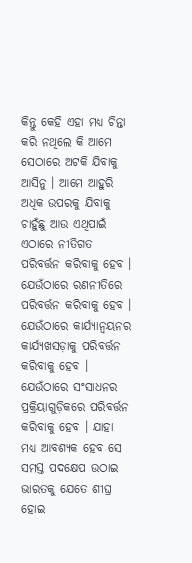କିନ୍ତୁ କେହି ଏହା ମଧ୍ୟ ଚିନ୍ତା କରି ନଥିଲେ କି ଆମେ ସେଠାରେ ଅଟକି ଯିବାକୁ ଆସିନୁ । ଆମେ ଆହୁରି ଅଧିକ ଉପରକୁ ଯିବାକୁ ଚାହୁଁଛୁ ଆଉ ଏଥିପାଇଁ ଏଠାରେ ନୀତିଗତ ପରିବର୍ତ୍ତନ କରିବାକୁ ହେବ । ଯେଉଁଠାରେ ରଣନୀତିରେ ପରିବର୍ତ୍ତନ କରିବାକୁ ହେବ । ଯେଉଁଠାରେ କାର୍ଯ୍ୟାନ୍ୱୟନର କାର୍ଯ୍ୟଖସଡ଼ାକୁ ପରିବର୍ତ୍ତନ କରିବାକୁ ହେବ । ଯେଉଁଠାରେ ସଂସାଧନର ପ୍ରକ୍ରିୟାଗୁଡ଼ିକରେ ପରିବର୍ତ୍ତନ କରିବାକୁ ହେବ । ଯାହା ମଧ୍ୟ ଆବଶ୍ୟକ ହେବ ସେ ସମସ୍ତ ପଦକ୍ଷେପ ଉଠାଇ ଭାରତକୁ ଯେତେ ଶୀଘ୍ର ହୋଇ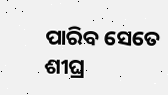ପାରିବ ସେତେ ଶୀଘ୍ର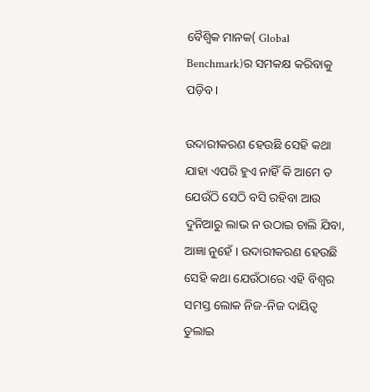ବୈଶ୍ଵିକ ମାନକ( Global Benchmark)ର ସମକକ୍ଷ କରିବାକୁ ପଡ଼ିବ ।

ଉଦାରୀକରଣ ହେଉଛି ସେହି କଥା ଯାହା ଏପରି ହୁଏ ନାହିଁ କି ଆମେ ତ ଯେଉଁଠି ସେଠି ବସି ରହିବା ଆଉ ଦୁନିଆରୁ ଲାଭ ନ ଉଠାଇ ଚାଲି ଯିବା, ଆଜ୍ଞା ନୁହେଁ । ଉଦାରୀକରଣ ହେଉଛି ସେହି କଥା ଯେଉଁଠାରେ ଏହି ବିଶ୍ୱର ସମସ୍ତ ଲୋକ ନିଜ-ନିଜ ଦାୟିତ୍ୱ ତୁଲାଇ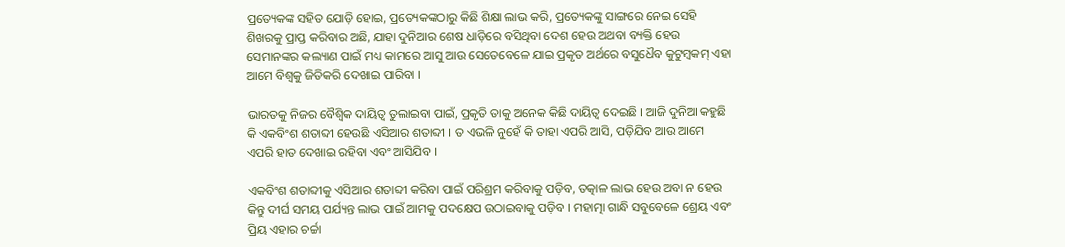ପ୍ରତ୍ୟେକଙ୍କ ସହିତ ଯୋଡ଼ି ହୋଇ, ପ୍ରତ୍ୟେକଙ୍କଠାରୁ କିଛି ଶିକ୍ଷା ଲାଭ କରି, ପ୍ରତ୍ୟେକଙ୍କୁ ସାଙ୍ଗରେ ନେଇ ସେହି ଶିଖରକୁ ପ୍ରାପ୍ତ କରିବାର ଅଛି, ଯାହା ଦୁନିଆର ଶେଷ ଧାଡ଼ିରେ ବସିଥିବା ଦେଶ ହେଉ ଅଥବା ବ୍ୟକ୍ତି ହେଉ ସେମାନଙ୍କର କଲ୍ୟାଣ ପାଇଁ ମଧ୍ୟ କାମରେ ଆସୁ ଆଉ ସେତେବେଳେ ଯାଇ ପ୍ରକୃତ ଅର୍ଥରେ ବସୁଧୈବ କୁଟୁମ୍ବକମ୍ ଏହା ଆମେ ବିଶ୍ଵକୁ ଜିତିକରି ଦେଖାଇ ପାରିବା ।

ଭାରତକୁ ନିଜର ବୈଶ୍ଵିକ ଦାୟିତ୍ୱ ତୁଲାଇବା ପାଇଁ, ପ୍ରକୃତି ତାକୁ ଅନେକ କିଛି ଦାୟିତ୍ୱ ଦେଇଛି । ଆଜି ଦୁନିଆ କହୁଛି କି ଏକବିଂଶ ଶତାବ୍ଦୀ ହେଉଛି ଏସିଆର ଶତାବ୍ଦୀ । ତ ଏଭଳି ନୁହେଁ କି ତାହା ଏପରି ଆସି, ପଡ଼ିଯିବ ଆଉ ଆମେ ଏପରି ହାତ ଦେଖାଇ ରହିବା ଏବଂ ଆସିଯିବ ।

ଏକବିଂଶ ଶତାବ୍ଦୀକୁ ଏସିଆର ଶତାବ୍ଦୀ କରିବା ପାଇଁ ପରିଶ୍ରମ କରିବାକୁ ପଡ଼ିବ, ତତ୍କାଳ ଲାଭ ହେଉ ଅବା ନ ହେଉ କିନ୍ତୁ ଦୀର୍ଘ ସମୟ ପର୍ଯ୍ୟନ୍ତ ଲାଭ ପାଇଁ ଆମକୁ ପଦକ୍ଷେପ ଉଠାଇବାକୁ ପଡ଼ିବ । ମହାତ୍ମା ଗାନ୍ଧି ସବୁବେଳେ ଶ୍ରେୟ ଏବଂ ପ୍ରିୟ ଏହାର ଚର୍ଚ୍ଚା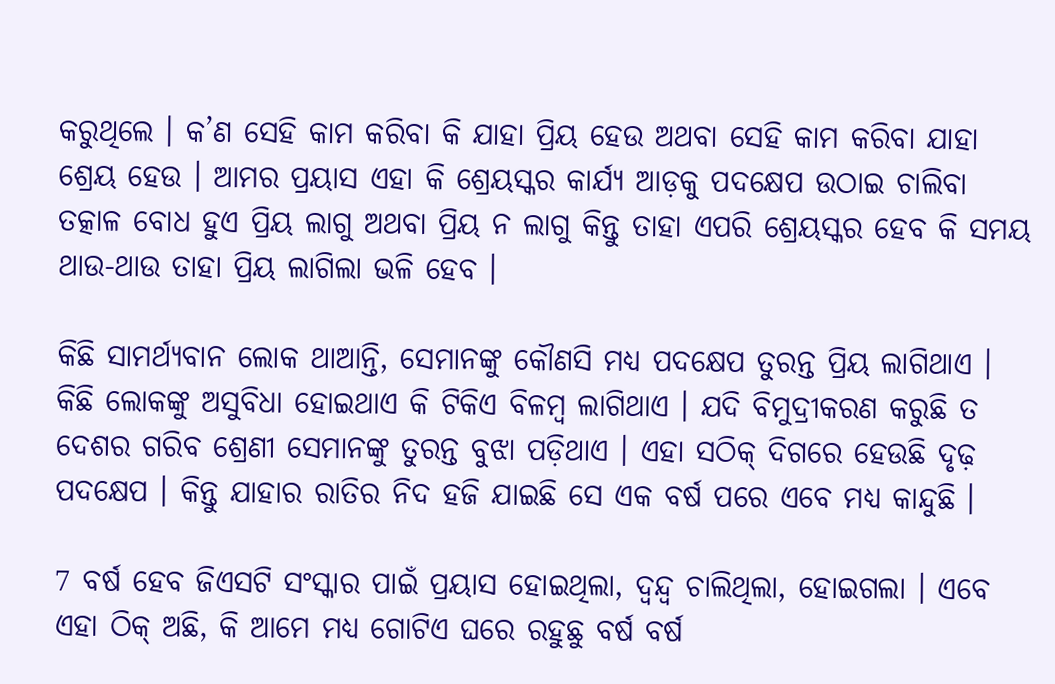କରୁଥିଲେ । କ’ଣ ସେହି କାମ କରିବା କି ଯାହା ପ୍ରିୟ ହେଉ ଅଥବା ସେହି କାମ କରିବା ଯାହା ଶ୍ରେୟ ହେଉ । ଆମର ପ୍ରୟାସ ଏହା କି ଶ୍ରେୟସ୍କର କାର୍ଯ୍ୟ ଆଡ଼କୁ ପଦକ୍ଷେପ ଉଠାଇ ଚାଲିବା ତତ୍କାଳ ବୋଧ ହୁଏ ପ୍ରିୟ ଲାଗୁ ଅଥବା ପ୍ରିୟ ନ ଲାଗୁ କିନ୍ତୁ ତାହା ଏପରି ଶ୍ରେୟସ୍କର ହେବ କି ସମୟ ଥାଉ-ଥାଉ ତାହା ପ୍ରିୟ ଲାଗିଲା ଭଳି ହେବ ।

କିଛି ସାମର୍ଥ୍ୟବାନ ଲୋକ ଥାଆନ୍ତି, ସେମାନଙ୍କୁ କୌଣସି ମଧ୍ୟ ପଦକ୍ଷେପ ତୁରନ୍ତ ପ୍ରିୟ ଲାଗିଥାଏ । କିଛି ଲୋକଙ୍କୁ ଅସୁବିଧା ହୋଇଥାଏ କି ଟିକିଏ ବିଳମ୍ବ ଲାଗିଥାଏ । ଯଦି ବିମୁଦ୍ରୀକରଣ କରୁଛି ତ ଦେଶର ଗରିବ ଶ୍ରେଣୀ ସେମାନଙ୍କୁ ତୁରନ୍ତ ବୁଝା ପଡ଼ିଥାଏ । ଏହା ସଠିକ୍ ଦିଗରେ ହେଉଛି ଦୃଢ଼ ପଦକ୍ଷେପ । କିନ୍ତୁ ଯାହାର ରାତିର ନିଦ ହଜି ଯାଇଛି ସେ ଏକ ବର୍ଷ ପରେ ଏବେ ମଧ୍ୟ କାନ୍ଦୁଛି ।

7 ବର୍ଷ ହେବ ଜିଏସଟି ସଂସ୍କାର ପାଇଁ ପ୍ରୟାସ ହୋଇଥିଲା, ଦ୍ୱନ୍ଦ୍ୱ ଚାଲିଥିଲା, ହୋଇଗଲା । ଏବେ ଏହା ଠିକ୍ ଅଛି, କି ଆମେ ମଧ୍ୟ ଗୋଟିଏ ଘରେ ରହୁଛୁ ବର୍ଷ ବର୍ଷ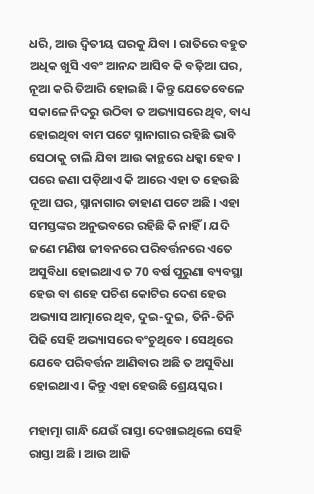ଧରି, ଆଉ ଦ୍ୱିତୀୟ ଘରକୁ ଯିବା । ରାତିରେ ବହୁତ ଅଧିକ ଖୁସି ଏବଂ ଆନନ୍ଦ ଆସିବ କି ବଢ଼ିଆ ଘର, ନୂଆ କରି ତିଆରି ହୋଇଛି । କିନ୍ତୁ ଯେତେବେଳେ ସକାଳେ ନିଦରୁ ଉଠିବା ତ ଅଭ୍ୟାସରେ ଥିବ, ବାଧ୍ୟ ହୋଇଥିବା ବାମ ପଟେ ସ୍ନାନାଗାର ରହିଛି ଭାବି ସେଠାକୁ ଚାଲି ଯିବା ଆଉ କାନ୍ଥରେ ଧକ୍କା ହେବ । ପରେ ଜଣା ପଡ଼ିଥାଏ କି ଆରେ ଏହା ତ ହେଉଛି ନୂଆ ଘର, ସ୍ନାନାଗାର ଡାହାଣ ପଟେ ଅଛି । ଏହା ସମସ୍ତଙ୍କର ଅନୁଭବରେ ରହିଛି କି ନାହିଁ । ଯଦି ଜଣେ ମଣିଷ ଜୀବନରେ ପରିବର୍ତ୍ତନରେ ଏତେ ଅସୁବିଧା ହୋଇଥାଏ ତ 70 ବର୍ଷ ପୁରୁଣା ବ୍ୟବସ୍ଥା ହେଉ ବା ଶହେ ପଚିଶ କୋଟିର ଦେଶ ହେଉ ଅଭ୍ୟାସ ଆତ୍ମାରେ ଥିବ, ଦୁଇ-ଦୁଇ, ତିନି-ତିନି ପିଢି ସେହି ଅଭ୍ୟାସରେ ବଂଚୁଥିବେ । ସେଥିରେ ଯେବେ ପରିବର୍ତ୍ତନ ଆଣିବାର ଅଛି ତ ଅସୁବିଧା ହୋଇଥାଏ । କିନ୍ତୁ ଏହା ହେଉଛି ଶ୍ରେୟସ୍କର ।

ମହାତ୍ମା ଗାନ୍ଧି ଯେଉଁ ରାସ୍ତା ଦେଖାଇଥିଲେ ସେହି ରାସ୍ତା ଅଛି । ଆଉ ଆଜି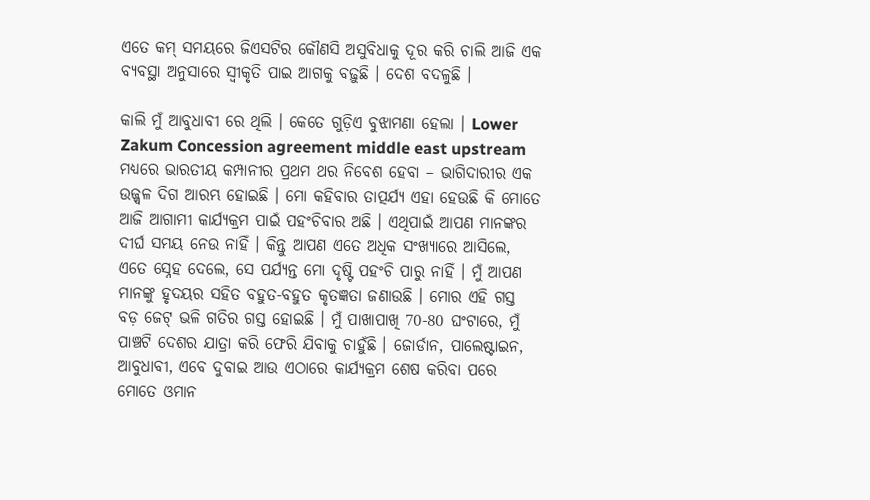ଏତେ କମ୍ ସମୟରେ ଜିଏସଟିର କୌଣସି ଅସୁବିଧାକୁ ଦୂର କରି ଚାଲି ଆଜି ଏକ ବ୍ୟବସ୍ଥା ଅନୁସାରେ ସ୍ୱୀକୃତି ପାଇ ଆଗକୁ ବଢ଼ୁଛି । ଦେଶ ବଦଳୁଛି ।

କାଲି ମୁଁ ଆବୁଧାବୀ ରେ ଥିଲି । କେତେ ଗୁଡ଼ିଏ ବୁଝାମଣା ହେଲା । Lower Zakum Concession agreement middle east upstream ମଧ୍ୟରେ ଭାରତୀୟ କମ୍ପାନୀର ପ୍ରଥମ ଥର ନିବେଶ ହେବା – ଭାଗିଦାରୀର ଏକ ଉଜ୍ଜ୍ୱଳ ଦିଗ ଆରମ୍ଭ ହୋଇଛି । ମୋ କହିବାର ତାତ୍ପର୍ଯ୍ୟ ଏହା ହେଉଛି କି ମୋତେ ଆଜି ଆଗାମୀ କାର୍ଯ୍ୟକ୍ରମ ପାଇଁ ପହଂଚିବାର ଅଛି । ଏଥିପାଇଁ ଆପଣ ମାନଙ୍କର ଦୀର୍ଘ ସମୟ ନେଉ ନାହିଁ । କିନ୍ତୁ ଆପଣ ଏତେ ଅଧିକ ସଂଖ୍ୟାରେ ଆସିଲେ, ଏତେ ସ୍ନେହ ଦେଲେ, ସେ ପର୍ଯ୍ୟନ୍ତ ମୋ ଦୃଷ୍ଟି ପହଂଚି ପାରୁ ନାହିଁ । ମୁଁ ଆପଣ ମାନଙ୍କୁ ହୃଦୟର ସହିତ ବହୁତ-ବହୁତ କୃତଜ୍ଞତା ଜଣାଉଛି । ମୋର ଏହି ଗସ୍ତ ବଡ଼ ଜେଟ୍ ଭଳି ଗତିର ଗସ୍ତ ହୋଇଛି । ମୁଁ ପାଖାପାଖି 70-80 ଘଂଟାରେ, ମୁଁ ପାଞ୍ଚଟି ଦେଶର ଯାତ୍ରା କରି ଫେରି ଯିବାକୁ ଚାହୁଁଛି । ଜୋର୍ଡାନ, ପାଲେଷ୍ଟାଇନ, ଆବୁଧାବୀ, ଏବେ ଦୁବାଇ ଆଉ ଏଠାରେ କାର୍ଯ୍ୟକ୍ରମ ଶେଷ କରିବା ପରେ ମୋତେ ଓମାନ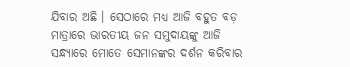ଯିବାର ଅଛି । ସେଠାରେ ମଧ୍ୟ ଆଜି ବହୁତ ବଡ଼ ମାତ୍ରାରେ ଭାରତୀୟ ଜନ ସମୁଦାୟଙ୍କୁ ଆଜି ସନ୍ଧ୍ୟାରେ ମୋତେ ସେମାନଙ୍କର ଦର୍ଶନ କରିବାର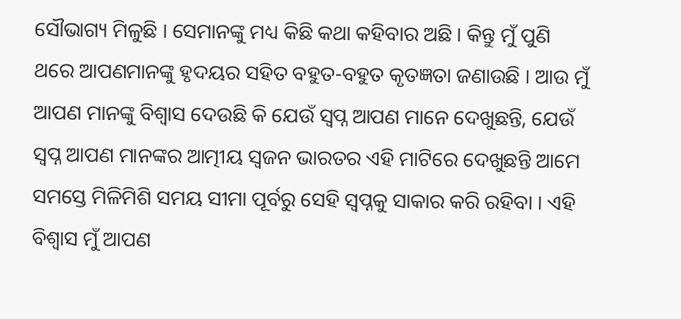ସୌଭାଗ୍ୟ ମିଳୁଛି । ସେମାନଙ୍କୁ ମଧ୍ୟ କିଛି କଥା କହିବାର ଅଛି । କିନ୍ତୁ ମୁଁ ପୁଣି ଥରେ ଆପଣମାନଙ୍କୁ ହୃଦୟର ସହିତ ବହୁତ-ବହୁତ କୃତଜ୍ଞତା ଜଣାଉଛି । ଆଉ ମୁଁ ଆପଣ ମାନଙ୍କୁ ବିଶ୍ୱାସ ଦେଉଛି କି ଯେଉଁ ସ୍ୱପ୍ନ ଆପଣ ମାନେ ଦେଖୁଛନ୍ତି, ଯେଉଁ ସ୍ୱପ୍ନ ଆପଣ ମାନଙ୍କର ଆତ୍ମୀୟ ସ୍ୱଜନ ଭାରତର ଏହି ମାଟିରେ ଦେଖୁଛନ୍ତି ଆମେ ସମସ୍ତେ ମିଳିମିଶି ସମୟ ସୀମା ପୂର୍ବରୁ ସେହି ସ୍ୱପ୍ନକୁ ସାକାର କରି ରହିବା । ଏହି ବିଶ୍ୱାସ ମୁଁ ଆପଣ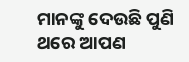ମାନଙ୍କୁ ଦେଉଛି ପୁଣି ଥରେ ଆପଣ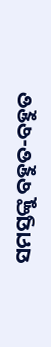ସମସ୍ତଙ୍କୁ ବହୁତ-ବହୁତ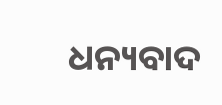ଧନ୍ୟବାଦ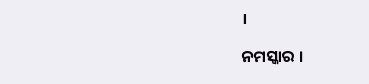।

ନମସ୍କାର ।